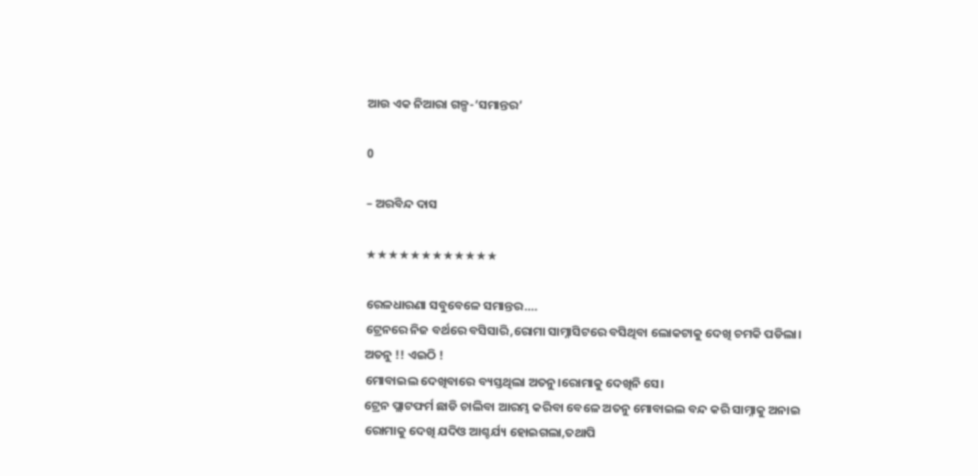ଆଉ ଏକ ନିଆରା ଗଳ୍ପ-‘ସମାନ୍ତର’

0

– ଅରବିନ୍ଦ ଦାସ

★★★★★★★★★★★★

ରେଳଧାରଣା ସବୁବେଳେ ସମାନ୍ତର….
ଟ୍ରେନରେ ନିଜ ବର୍ଥରେ ବସିସାରି,ରୋମା ସାମ୍ନାସିଟରେ ବସିଥିବା ଲୋକଟାକୁ ଦେଖି ଚମକି ପଡିଲା।
ଅତନୁ !! ଏଇଠି !
ମୋବାଇଲ ଦେଖିବାରେ ବ୍ୟସ୍ତଥିଲା ଅତନୁ।ରୋମାକୁ ଦେଖିନି ସେ।
ଟ୍ରେନ ପ୍ଲାଟଫର୍ମ ଛାଡି ଚାଲିବା ଆରମ୍ଭ କରିବା ବେଳେ ଅତନୁ ମୋବାଇଲ ବନ୍ଦ କରି ସାମ୍ନାକୁ ଅନାଇ ରୋମାକୁ ଦେଖି ଯଦିଓ ଆଶ୍ଚର୍ଯ୍ୟ ହୋଇଗଲା,ତଥାପି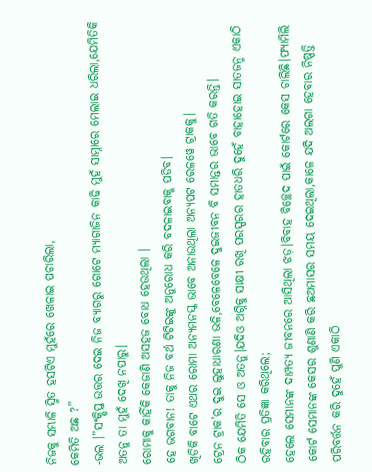ନିଜକୁ ସମ୍ଭାଳି ସ୍ମିତ ହସଟିଏ ମୁହଁରେ ଖେଳାଇ ପଚାରିଲା,
କେମିତି ଅଛ ?”
-ଭଲ ।”ସଂକ୍ଷିପ୍ତ ଉତ୍ତର ଦେଇ ନିଜ ବ୍ୟାଗରୁ ଗୋଟେ ମ୍ୟାଗାଜିନ କାଢି ମୁହଁ ସାମ୍ନାରେ ମେଲାଇ ଧରିଲା,ଯେମିତିକି ଅତନୁ ତା ମୁହଁ ଦେଖି ନପାରୁ।
ରୋମାକୁ କାହିଁକି କେଜାଣି ଅସହଜ ବୋଧ ହେଉଥିଲା ।
ହେ ଭଗବାନ! ତାକୁ ନିଜ ବର୍ଥ ଟିଟିଇଙ୍କୁ ଅନୁରୋଧ କରି ବଦଳାଇବାକୁ ପଡିବ।
ଖିଡିକି ବାଟେ ଏଥର ରୋମା ଅନ୍ୟମନସ୍କ ଭାବେ ଅନାଉଥିଲା ଅନ୍ୟପଟ ରେଳୱେ ଟ୍ରାକକୁ।
ଟ୍ରେନ ଟ୍ରାକ’ର ଦୁଇ ଲୁହାଧାରଣା ଭଳି,ବେଳେବେଳେ ଦୁଇଜୀବନ ବି ସମାନ୍ତର ଭାବେ ଗତି କରନ୍ତି।
ଠିକ ଯେମିତି ସେ ଓ ଅତନୁ।ଯଦିଓ ଅଗ୍ନିକୁ ସାକ୍ଷୀ ରଖି ପରସ୍ପରର ହାତଧରି ଦୁହେଁ ବାହାହୋଇ ସାତଜନ୍ମ ଏକାଠି ରହିବାର ପ୍ରତିଜ୍ଞା କରିଥିଲେ;
ହେଲେ ସେମାନଙ୍କ ଦାମ୍ପତ୍ୟ ଜୀବନରେ ଆସିଥିଲା ଝଡ଼।ବିବାହ ବିଚ୍ଛେଦ ପାଇଁ କୋର୍ଟରେ କେସ ଚାଲିଛି।ଫ୍ୟାମିଲି କୋର୍ଟ ସେମାନଙ୍କ କେସର ଶୁଣାଣି କରି ଛଅମାସର ସମୟ ଦେଇଥିଲା,କାଳେ ଯଦି ଅଲଗା ହେବାର ନିଷ୍ପତ୍ତି ପରିବର୍ତ୍ତନ କରି ଦୁହେଁ ପୁଣି ଏକାଠି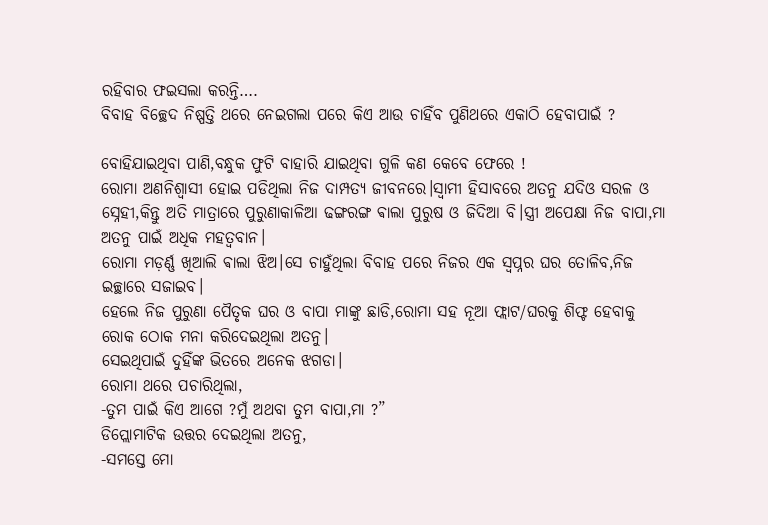ରହିବାର ଫଇସଲା କରନ୍ତି….
ବିବାହ ବିଚ୍ଛେଦ ନିଷ୍ପତ୍ତି ଥରେ ନେଇଗଲା ପରେ କିଏ ଆଉ ଚାହିଁବ ପୁଣିଥରେ ଏକାଠି ହେବାପାଇଁ ?

ବୋହିଯାଇଥିବା ପାଣି,ବନ୍ଧୁକ ଫୁଟି ବାହାରି ଯାଇଥିବା ଗୁଳି କଣ କେବେ ଫେରେ !
ରୋମା ଅଣନିଶ୍ବାସୀ ହୋଇ ପଡିଥିଲା ନିଜ ଦାମ୍ପତ୍ୟ ଜୀବନରେ।ସ୍ୱାମୀ ହିସାବରେ ଅତନୁ ଯଦିଓ ସରଳ ଓ ସ୍ନେହୀ,କିନ୍ତୁ ଅତି ମାତ୍ରାରେ ପୁରୁଣାକାଳିଆ ଢଙ୍ଗରଙ୍ଗ ଵାଲା ପୁରୁଷ ଓ ଜିଦିଆ ବି।ସ୍ତ୍ରୀ ଅପେକ୍ଷା ନିଜ ବାପା,ମା ଅତନୁ ପାଇଁ ଅଧିକ ମହତ୍ୱବାନ।
ରୋମା ମଡ଼ର୍ଣ୍ଣ ଖିଆଲି ଵାଲା ଝିଅ।ସେ ଚାହୁଁଥିଲା ବିବାହ ପରେ ନିଜର ଏକ ସ୍ୱପ୍ନର ଘର ତୋଳିବ,ନିଜ ଇଚ୍ଛାରେ ସଜାଇବ।
ହେଲେ ନିଜ ପୁରୁଣା ପୈତୃକ ଘର ଓ ବାପା ମାଙ୍କୁ ଛାଡି,ରୋମା ସହ ନୂଆ ଫ୍ଲାଟ/ଘରକୁ ଶିଫ୍ଟ ହେବାକୁ ରୋକ ଠୋକ ମନା କରିଦେଇଥିଲା ଅତନୁ।
ସେଇଥିପାଇଁ ଦୁହିଁଙ୍କ ଭିତରେ ଅନେକ ଝଗଡା।
ରୋମା ଥରେ ପଚାରିଥିଲା,
-ତୁମ ପାଇଁ କିଏ ଆଗେ ?ମୁଁ ଅଥବା ତୁମ ବାପା,ମା ?”
ଡିପ୍ଲୋମାଟିକ ଉତ୍ତର ଦେଇଥିଲା ଅତନୁ,
-ସମସ୍ତେ ମୋ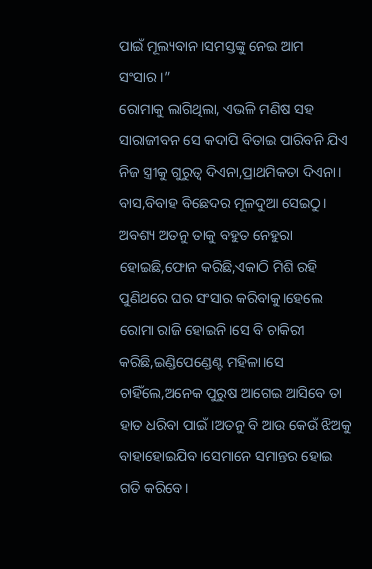ପାଇଁ ମୂଲ୍ୟବାନ।ସମସ୍ତଙ୍କୁ ନେଇ ଆମ ସଂସାର।”
ରୋମାକୁ ଲାଗିଥିଲା, ଏଭଳି ମଣିଷ ସହ ସାରାଜୀବନ ସେ କଦାପି ବିତାଇ ପାରିବନି ଯିଏ ନିଜ ସ୍ତ୍ରୀକୁ ଗୁରୁତ୍ୱ ଦିଏନା,ପ୍ରାଥମିକତା ଦିଏନା।
ବାସ,ବିବାହ ବିଛେଦର ମୂଳଦୁଆ ସେଇଠୁ।
ଅବଶ୍ୟ ଅତନୁ ତାକୁ ବହୁତ ନେହୁରା ହୋଇଛି,ଫୋନ କରିଛି,ଏକାଠି ମିଶି ରହି ପୁଣିଥରେ ଘର ସଂସାର କରିବାକୁ।ହେଲେ ରୋମା ରାଜି ହୋଇନି।ସେ ବି ଚାକିରୀ କରିଛି,ଇଣ୍ଡିପେଣ୍ଡେଣ୍ଟ ମହିଳା।ସେ ଚାହିଁଲେ,ଅନେକ ପୁରୁଷ ଆଗେଇ ଆସିବେ ତା ହାତ ଧରିବା ପାଇଁ।ଅତନୁ ବି ଆଉ କେଉଁ ଝିଅକୁ ବାହାହୋଇଯିବ।ସେମାନେ ସମାନ୍ତର ହୋଇ ଗତି କରିବେ।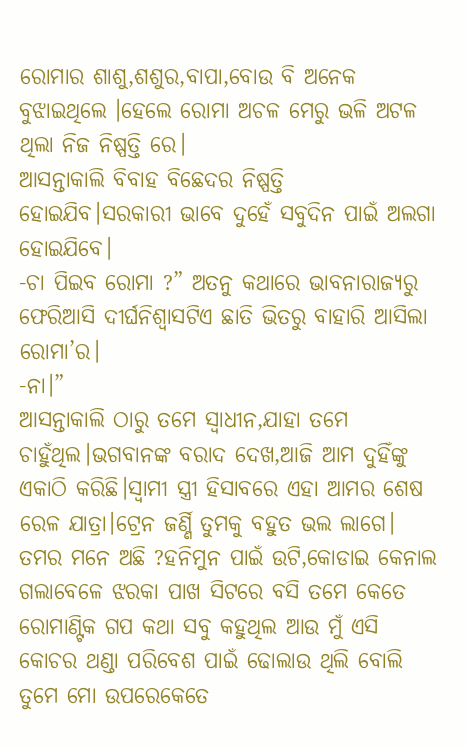ରୋମାର ଶାଶୁ,ଶଶୁର,ବାପା,ବୋଉ ବି ଅନେକ ବୁଝାଇଥିଲେ ।ହେଲେ ରୋମା ଅଚଳ ମେରୁ ଭଳି ଅଟଳ ଥିଲା ନିଜ ନିଷ୍ପତ୍ତି ରେ।
ଆସନ୍ତାକାଲି ବିବାହ ବିଛେଦର ନିଷ୍ପତ୍ତି ହୋଇଯିବ।ସରକାରୀ ଭାବେ ଦୁହେଁ ସବୁଦିନ ପାଇଁ ଅଲଗା ହୋଇଯିବେ।
-ଚା ପିଇବ ରୋମା ?” ଅତନୁ କଥାରେ ଭାବନାରାଜ୍ୟରୁ ଫେରିଆସି ଦୀର୍ଘନିଶ୍ବାସଟିଏ ଛାତି ଭିତରୁ ବାହାରି ଆସିଲା ରୋମା’ର।
-ନା।”
ଆସନ୍ତାକାଲି ଠାରୁ ତମେ ସ୍ୱାଧୀନ,ଯାହା ତମେ ଚାହୁଁଥିଲ।ଭଗବାନଙ୍କ ବରାଦ ଦେଖ,ଆଜି ଆମ ଦୁହିଁଙ୍କୁ ଏକାଠି କରିଛି।ସ୍ୱାମୀ ସ୍ତ୍ରୀ ହିସାବରେ ଏହା ଆମର ଶେଷ ରେଳ ଯାତ୍ରା।ଟ୍ରେନ ଜର୍ଣ୍ଣି ତୁମକୁ ବହୁତ ଭଲ ଲାଗେ।
ତମର ମନେ ଅଛି ?ହନିମୁନ ପାଇଁ ଉଟି,କୋଡାଇ କେନାଲ ଗଲାବେଳେ ଝରକା ପାଖ ସିଟରେ ବସି ତମେ କେତେ ରୋମାଣ୍ଟିକ ଗପ କଥା ସବୁ କହୁଥିଲ ଆଉ ମୁଁ ଏସି କୋଚର ଥଣ୍ଡା ପରିବେଶ ପାଇଁ ଢୋଲାଉ ଥିଲି ବୋଲି ତୁମେ ମୋ ଉପରେକେତେ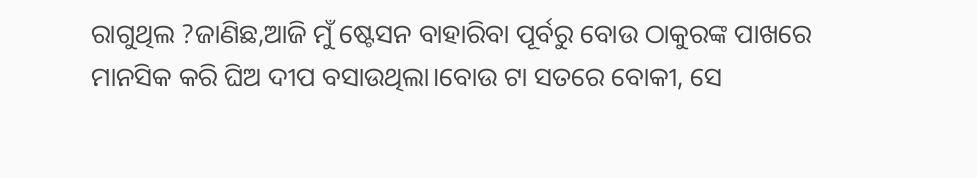ରାଗୁଥିଲ ?ଜାଣିଛ,ଆଜି ମୁଁ ଷ୍ଟେସନ ବାହାରିବା ପୂର୍ବରୁ ବୋଉ ଠାକୁରଙ୍କ ପାଖରେ ମାନସିକ କରି ଘିଅ ଦୀପ ବସାଉଥିଲା।ବୋଉ ଟା ସତରେ ବୋକୀ, ସେ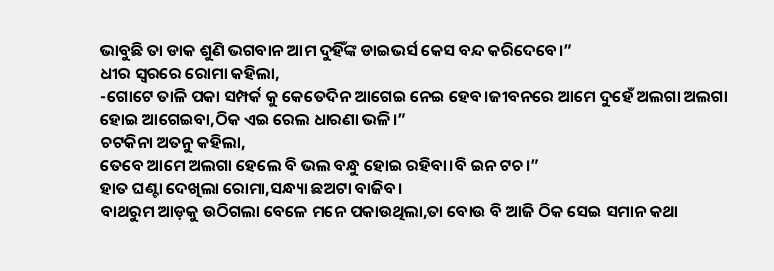ଭାବୁଛି ତା ଡାକ ଶୁଣି ଭଗବାନ ଆମ ଦୁହିଁଙ୍କ ଡାଇଭର୍ସ କେସ ବନ୍ଦ କରିଦେବେ।”
ଧୀର ସ୍ୱରରେ ରୋମା କହିଲା,
-ଗୋଟେ ତାଳି ପକା ସମ୍ପର୍କ କୁ କେତେଦିନ ଆଗେଇ ନେଇ ହେବ।ଜୀବନରେ ଆମେ ଦୁହେଁ ଅଲଗା ଅଲଗା ହୋଇ ଆଗେଇବା,ଠିକ ଏଇ ରେଲ ଧାରଣା ଭଳି।”
ଚଟକିନା ଅତନୁ କହିଲା,
ତେବେ ଆମେ ଅଲଗା ହେଲେ ବି ଭଲ ବନ୍ଧୁ ହୋଇ ରହିବା।ବି ଇନ ଟଚ।”
ହାତ ଘଣ୍ଟା ଦେଖିଲା ରୋମା,ସନ୍ଧ୍ୟା ଛଅଟା ବାଜିବ।
ବାଥରୁମ ଆଡ଼କୁ ଉଠିଗଲା ବେଳେ ମନେ ପକାଉଥିଲା,ତା ବୋଉ ବି ଆଜି ଠିକ ସେଇ ସମାନ କଥା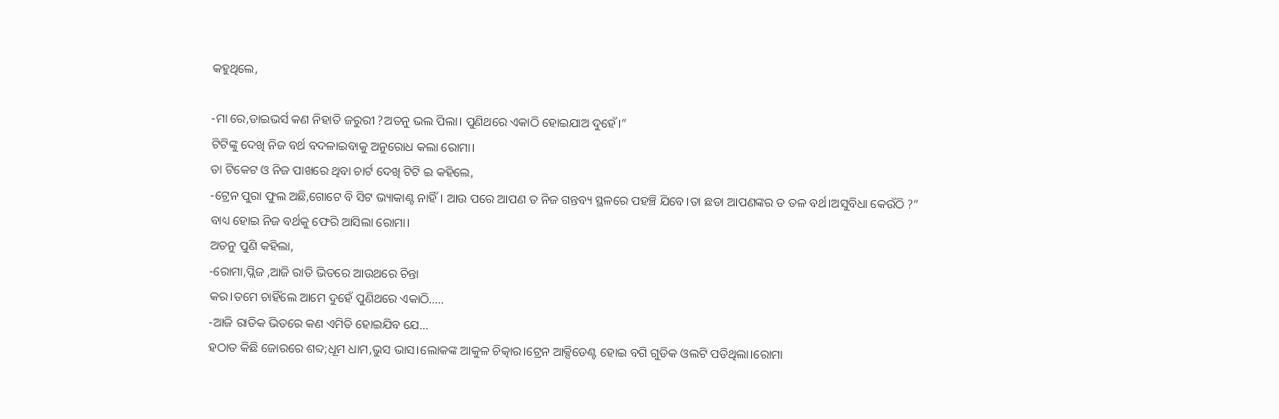କହୁଥିଲେ,

-ମା ରେ,ଡାଇଭର୍ସ କଣ ନିହାତି ଜରୁରୀ ?ଅତନୁ ଭଲ ପିଲା। ପୁଣିଥରେ ଏକାଠି ହୋଇଯାଅ ଦୁହେଁ।”
ଟିଟିଙ୍କୁ ଦେଖି ନିଜ ବର୍ଥ ବଦଳାଇବାକୁ ଅନୁରୋଧ କଲା ରୋମା।
ତା ଟିକେଟ ଓ ନିଜ ପାଖରେ ଥିବା ଚାର୍ଟ ଦେଖି ଟିଟି ଇ କହିଲେ,
-ଟ୍ରେନ ପୁରା ଫୁଲ ଅଛି,ଗୋଟେ ବି ସିଟ ଭ୍ୟାକାଣ୍ଟ ନାହିଁ । ଆଉ ପରେ ଆପଣ ତ ନିଜ ଗନ୍ତବ୍ୟ ସ୍ଥଳରେ ପହଞ୍ଚି ଯିବେ।ତା ଛଡା ଆପଣଙ୍କର ତ ତଳ ବର୍ଥ।ଅସୁବିଧା କେଉଁଠି ?”
ବାଧ୍ୟ ହୋଇ ନିଜ ବର୍ଥକୁ ଫେରି ଆସିଲା ରୋମା।
ଅତନୁ ପୁଣି କହିଲା,
-ରୋମା,ପ୍ଲିଜ ,ଆଜି ରାତି ଭିତରେ ଆଉଥରେ ଚିନ୍ତା
କର।ତମେ ଚାହିଁଲେ ଆମେ ଦୁହେଁ ପୁଣିଥରେ ଏକାଠି…..
-ଆଜି ରାତିକ ଭିତରେ କଣ ଏମିତି ହୋଇଯିବ ଯେ…
ହଠାତ କିଛି ଜୋରରେ ଶବ୍ଦ;ଧୂମ ଧାମ,ଭୁସ ଭାସ।ଲୋକଙ୍କ ଆକୁଳ ଚିତ୍କାର।ଟ୍ରେନ ଆକ୍ସିଡେଣ୍ଟ ହୋଇ ବଗି ଗୁଡିକ ଓଲଟି ପଡିଥିଲା।ରୋମା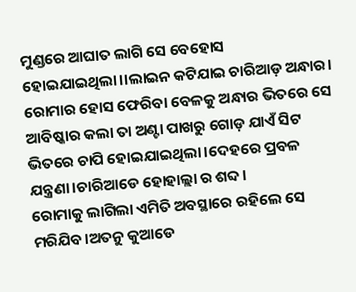ମୁଣ୍ଡରେ ଆଘାତ ଲାଗି ସେ ବେହୋସ ହୋଇଯାଇଥିଲା।।ଲାଇନ କଟିଯାଇ ଚାରିଆଡ଼ ଅନ୍ଧାର।
ରୋମାର ହୋସ ଫେରିବା ବେଳକୁ ଅନ୍ଧାର ଭିତରେ ସେ ଆବିଷ୍କାର କଲା ତା ଅଣ୍ଟା ପାଖରୁ ଗୋଡ଼ ଯାଏଁ ସିଟ ଭିତରେ ଚାପି ହୋଇଯାଇଥିଲା।ଦେହରେ ପ୍ରବଳ ଯନ୍ତ୍ରଣା।ଚାରିଆଡେ ହୋହାଲ୍ଲା ର ଶବ୍ଦ।
ରୋମାକୁ ଲାଗିଲା ଏମିତି ଅବସ୍ଥାରେ ରହିଲେ ସେ ମରିଯିବ।ଅତନୁ କୁଆଡେ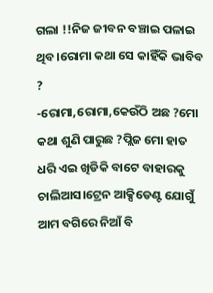ଗଲା !!ନିଜ ଜୀବନ ବଞ୍ଚାଇ ପଳାଇ ଥିବ।ରୋମା କଥା ସେ କାହିଁକି ଭାବିବ ?
-ରୋମା,ରୋମା,କେଉଁଠି ଅଛ ?ମୋ କଥା ଶୁଣି ପାରୁଛ ?ପ୍ଲିଜ ମୋ ହାତ ଧରି ଏଇ ଖିଡିକି ବାଟେ ବାହାରକୁ ଚାଲିଆସ।ଟ୍ରେନ ଆକ୍ସିଡେଣ୍ଟ ଯୋଗୁଁ ଆମ ବଗିରେ ନିଆଁ ବି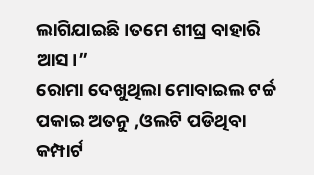ଲାଗିଯାଇଛି।ତମେ ଶୀଘ୍ର ବାହାରି ଆସ।”
ରୋମା ଦେଖୁଥିଲା ମୋବାଇଲ ଟର୍ଚ୍ଚ ପକାଇ ଅତନୁ ,ଓଲଟି ପଡିଥିବା କମ୍ପାର୍ଟ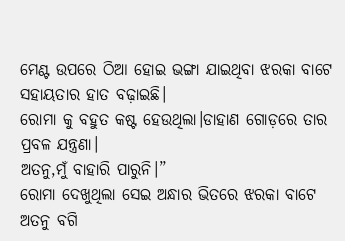ମେଣ୍ଟ ଉପରେ ଠିଆ ହୋଇ ଭଙ୍ଗା ଯାଇଥିବା ଝରକା ବାଟେ ସହାୟତାର ହାତ ବଢ଼ାଇଛି।
ରୋମା କୁ ବହୁତ କଷ୍ଟ ହେଉଥିଲା।ଡାହାଣ ଗୋଡ଼ରେ ତାର ପ୍ରବଳ ଯନ୍ତ୍ରଣା।
ଅତନୁ,ମୁଁ ବାହାରି ପାରୁନି।”
ରୋମା ଦେଖୁଥିଲା ସେଇ ଅନ୍ଧାର ଭିତରେ ଝରକା ବାଟେ ଅତନୁ ବଗି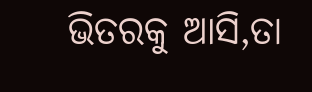ଭିତରକୁ ଆସି,ତା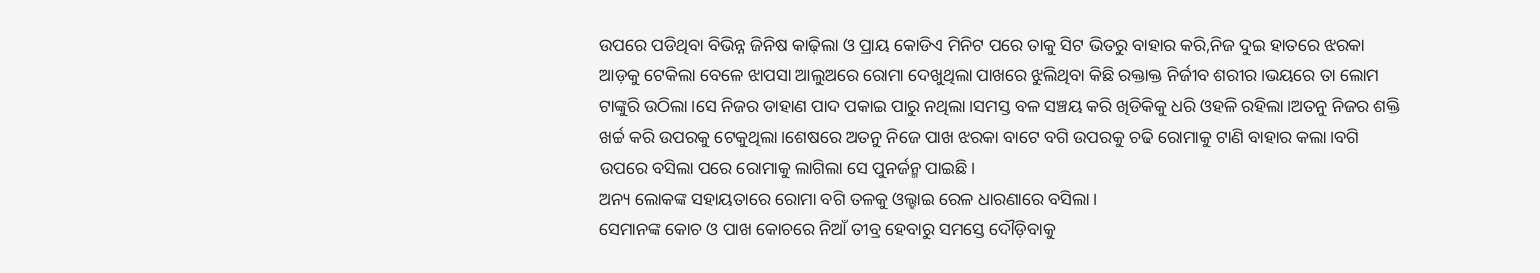ଉପରେ ପଡିଥିବା ବିଭିନ୍ନ ଜିନିଷ କାଢ଼ିଲା ଓ ପ୍ରାୟ କୋଡିଏ ମିନିଟ ପରେ ତାକୁ ସିଟ ଭିତରୁ ବାହାର କରି,ନିଜ ଦୁଇ ହାତରେ ଝରକା ଆଡ଼କୁ ଟେକିଲା ବେଳେ ଝାପସା ଆଲୁଅରେ ରୋମା ଦେଖୁଥିଲା ପାଖରେ ଝୁଲିଥିବା କିଛି ରକ୍ତାକ୍ତ ନିର୍ଜୀବ ଶରୀର।ଭୟରେ ତା ଲୋମ ଟାଙ୍କୁରି ଉଠିଲା।ସେ ନିଜର ଡାହାଣ ପାଦ ପକାଇ ପାରୁ ନଥିଲା।ସମସ୍ତ ବଳ ସଞ୍ଚୟ କରି ଖିଡିକିକୁ ଧରି ଓହଳି ରହିଲା।ଅତନୁ ନିଜର ଶକ୍ତି ଖର୍ଚ୍ଚ କରି ଉପରକୁ ଟେକୁଥିଲା।ଶେଷରେ ଅତନୁ ନିଜେ ପାଖ ଝରକା ବାଟେ ବଗି ଉପରକୁ ଚଢି ରୋମାକୁ ଟାଣି ବାହାର କଲା।ବଗି ଉପରେ ବସିଲା ପରେ ରୋମାକୁ ଲାଗିଲା ସେ ପୁନର୍ଜନ୍ମ ପାଇଛି।
ଅନ୍ୟ ଲୋକଙ୍କ ସହାୟତାରେ ରୋମା ବଗି ତଳକୁ ଓଲ୍ହାଇ ରେଳ ଧାରଣାରେ ବସିଲା।
ସେମାନଙ୍କ କୋଚ ଓ ପାଖ କୋଚରେ ନିଆଁ ତୀବ୍ର ହେବାରୁ ସମସ୍ତେ ଦୌଡ଼ିବାକୁ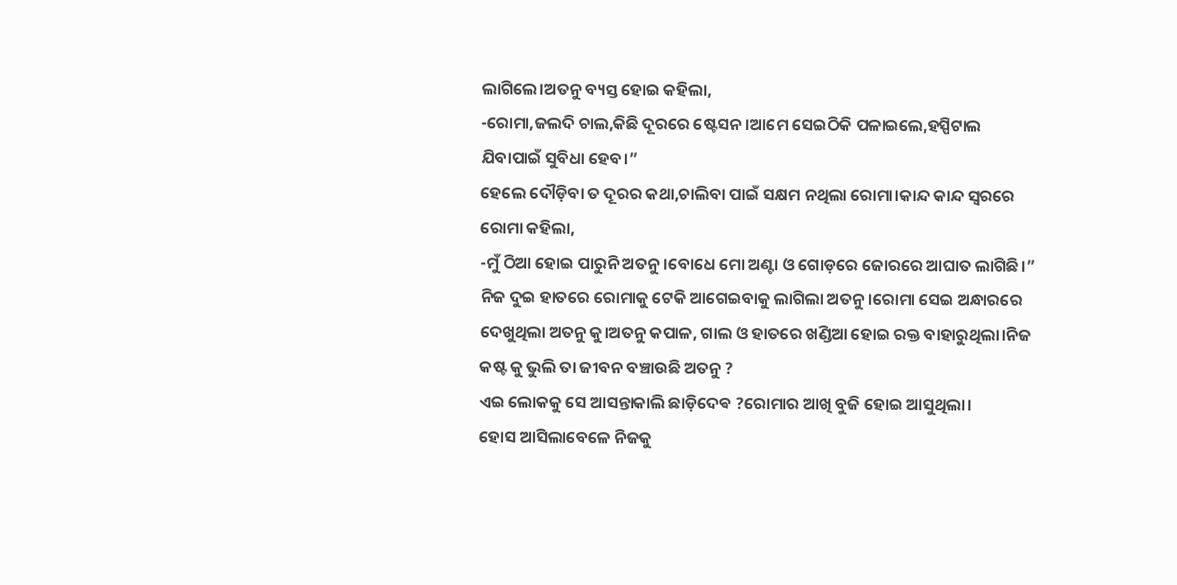ଲାଗିଲେ।ଅତନୁ ବ୍ୟସ୍ତ ହୋଇ କହିଲା,
-ରୋମା,ଜଲଦି ଚାଲ,କିଛି ଦୂରରେ ଷ୍ଟେସନ।ଆମେ ସେଇଠିକି ପଳାଇଲେ,ହସ୍ପିଟାଲ ଯିବାପାଇଁ ସୁବିଧା ହେବ।”
ହେଲେ ଦୌଡ଼ିବା ତ ଦୂରର କଥା,ଚାଲିବା ପାଇଁ ସକ୍ଷମ ନଥିଲା ରୋମା।କାନ୍ଦ କାନ୍ଦ ସ୍ୱରରେ ରୋମା କହିଲା,
-ମୁଁ ଠିଆ ହୋଇ ପାରୁନି ଅତନୁ।ବୋଧେ ମୋ ଅଣ୍ଟା ଓ ଗୋଡ଼ରେ ଜୋରରେ ଆଘାତ ଲାଗିଛି।”
ନିଜ ଦୁଇ ହାତରେ ରୋମାକୁ ଟେକି ଆଗେଇବାକୁ ଲାଗିଲା ଅତନୁ।ରୋମା ସେଇ ଅନ୍ଧାରରେ ଦେଖୁଥିଲା ଅତନୁ କୁ।ଅତନୁ କପାଳ, ଗାଲ ଓ ହାତରେ ଖଣ୍ଡିଆ ହୋଇ ରକ୍ତ ବାହାରୁଥିଲା।ନିଜ କଷ୍ଟ କୁ ଭୁଲି ତା ଜୀବନ ବଞ୍ଚାଉଛି ଅତନୁ ?
ଏଇ ଲୋକକୁ ସେ ଆସନ୍ତାକାଲି ଛାଡ଼ିଦେଵ ?ରୋମାର ଆଖି ବୁଜି ହୋଇ ଆସୁଥିଲା।
ହୋସ ଆସିଲାବେଳେ ନିଜକୁ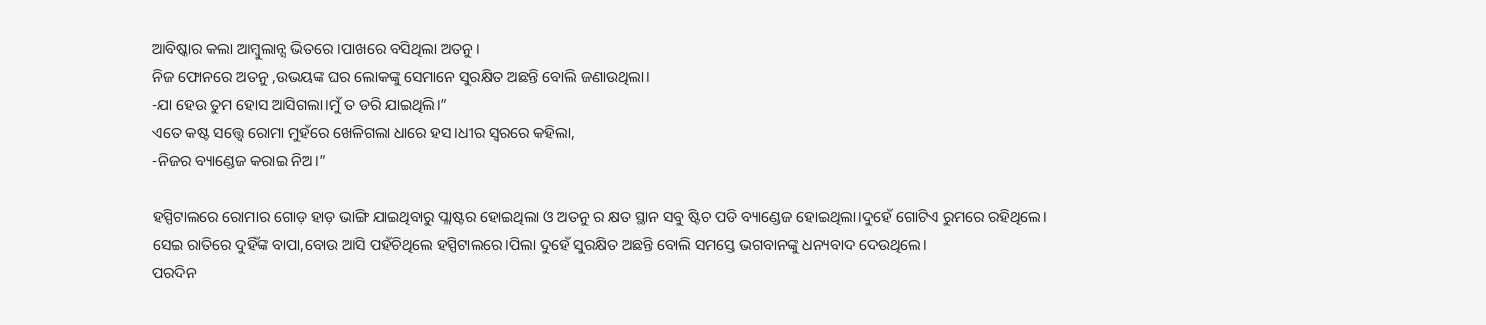ଆବିଷ୍କାର କଲା ଆମ୍ବୁଲାନ୍ସ ଭିତରେ ।ପାଖରେ ବସିଥିଲା ଅତନୁ।
ନିଜ ଫୋନରେ ଅତନୁ ,ଉଭୟଙ୍କ ଘର ଲୋକଙ୍କୁ ସେମାନେ ସୁରକ୍ଷିତ ଅଛନ୍ତି ବୋଲି ଜଣାଉଥିଲା।
-ଯା ହେଉ ତୁମ ହୋସ ଆସିଗଲା।ମୁଁ ତ ଡରି ଯାଇଥିଲି।”
ଏତେ କଷ୍ଟ ସତ୍ତ୍ୱେ ରୋମା ମୁହଁରେ ଖେଳିଗଲା ଧାରେ ହସ।ଧୀର ସ୍ୱରରେ କହିଲା,
-ନିଜର ବ୍ୟାଣ୍ଡେଜ କରାଇ ନିଅ।”

ହସ୍ପିଟାଲରେ ରୋମାର ଗୋଡ଼ ହାଡ଼ ଭାଙ୍ଗି ଯାଇଥିବାରୁ ପ୍ଲାଷ୍ଟର ହୋଇଥିଲା ଓ ଅତନୁ ର କ୍ଷତ ସ୍ଥାନ ସବୁ ଷ୍ଟିଚ ପଡି ବ୍ୟାଣ୍ଡେଜ ହୋଇଥିଲା।ଦୁହେଁ ଗୋଟିଏ ରୁମରେ ରହିଥିଲେ।
ସେଇ ରାତିରେ ଦୁହିଁଙ୍କ ବାପା,ବୋଉ ଆସି ପହଁଚିଥିଲେ ହସ୍ପିଟାଲରେ।ପିଲା ଦୁହେଁ ସୁରକ୍ଷିତ ଅଛନ୍ତି ବୋଲି ସମସ୍ତେ ଭଗବାନଙ୍କୁ ଧନ୍ୟବାଦ ଦେଉଥିଲେ।
ପରଦିନ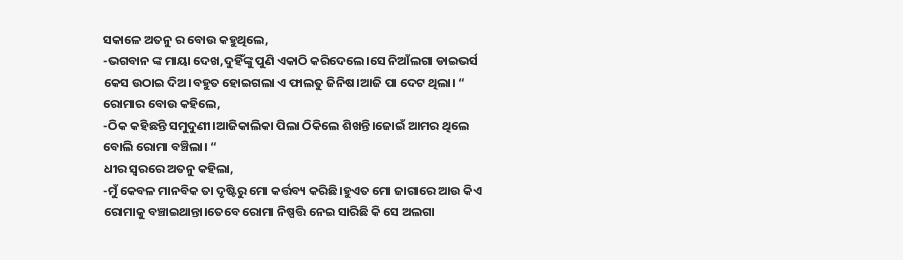ସକାଳେ ଅତନୁ ର ବୋଉ କହୁଥିଲେ,
-ଭଗବାନ ଙ୍କ ମାୟା ଦେଖ,ଦୁହିଁଙ୍କୁ ପୁଣି ଏକାଠି କରିଦେଲେ।ସେ ନିଆଁଲଗା ଡାଇଭର୍ସ କେସ ଉଠାଇ ଦିଅ।ବହୁତ ହୋଇଗଲା ଏ ଫାଲତୁ ଜିନିଷ।ଆଜି ପା ଦେଟ ଥିଲା। “
ରୋମାର ବୋଉ କହିଲେ,
-ଠିକ କହିଛନ୍ତି ସମୁଦୁଣୀ।ଆଜିକାଲିକା ପିଲା ଠିକିଲେ ଶିଖନ୍ତି।ଜୋଇଁ ଆମର ଥିଲେ ବୋଲି ରୋମା ବଞ୍ଚିଲା। “
ଧୀର ସ୍ୱରରେ ଅତନୁ କହିଲା,
-ମୁଁ କେବଳ ମାନବିକ ତା ଦୃଷ୍ଟିରୁ ମୋ କର୍ତ୍ତବ୍ୟ କରିଛି।ହୁଏତ ମୋ ଜାଗାରେ ଆଉ କିଏ ରୋମାକୁ ବଞ୍ଚାଇଥାନ୍ତା।ତେବେ ରୋମା ନିଷ୍ପତ୍ତି ନେଇ ସାରିଛି କି ସେ ଅଲଗା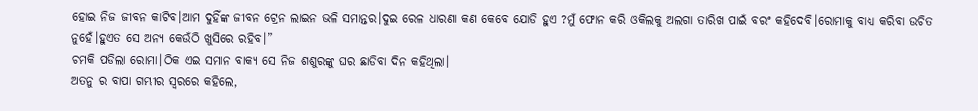ହୋଇ ନିଜ ଜୀବନ କାଟିବ।ଆମ ଦୁହିଁଙ୍କ ଜୀବନ ଟ୍ରେନ ଲାଇନ ଭଳି ସମାନ୍ତର।ଦୁଇ ରେଳ ଧାରଣା କଣ କେବେ ଯୋଡି ହୁଏ ?ମୁଁ ଫୋନ କରି ଓକିଲକୁ ଅଲଗା ତାରିଖ ପାଇଁ ବରଂ କହିଦେବି।ରୋମାକୁ ବାଧ୍ୟ କରିବା ଉଚିତ ନୁହେଁ।ହୁଏତ ସେ ଅନ୍ୟ କେଉଁଠି ଖୁସିରେ ରହିବ।”
ଚମକି ପଡିଲା ରୋମା।ଠିକ ଏଇ ସମାନ ବାକ୍ୟ ସେ ନିଜ ଶଶୁରଙ୍କୁ ଘର ଛାଡିବା ଦିନ କହିଥିଲା।
ଅତନୁ ର ବାପା ଗମ୍ଭୀର ସ୍ୱରରେ କହିଲେ,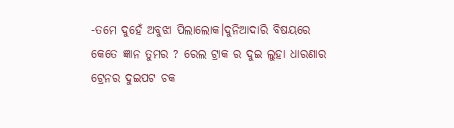-ତମେ ଦୁହେଁ ଅବୁଝା ପିଲାଲୋକ।ଦୁନିଆଦାରି ବିଷୟରେ କେତେ ଜ୍ଞାନ ତୁମର ? ରେଲ ଟ୍ରାକ ର ଦୁଇ ଲୁହା ଧାରଣାର ଟ୍ରେନର ଦୁଇପଟ ଚକ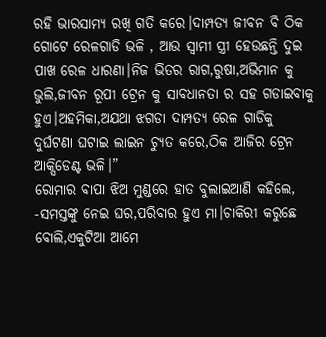ରହି ଭାରସାମ୍ୟ ରଖି ଗତି କରେ।ଦାମ୍ପତ୍ୟ ଜୀବନ ବି ଠିକ ଗୋଟେ ରେଳଗାଡି ଭଳି , ଆଉ ସ୍ୱାମୀ ସ୍ତ୍ରୀ ହେଉଛନ୍ତି ଦୁଇ ପାଖ ରେଳ ଧାରଣା।ନିଜ ଭିତର ରାଗ,ରୁଷା,ଅଭିମାନ କୁ ଭୁଲି,ଜୀବନ ରୂପୀ ଟ୍ରେନ କୁ ସାବଧାନତା ର ସହ ଗଡାଇବାକୁ ହୁଏ।ଅହମିକା,ଅଯଥା ଝଗଡା ଦାମ୍ପତ୍ୟ ରେଳ ଗାଡିକୁ ଦୁର୍ଘଟଣା ଘଟାଇ ଲାଇନ ଚ୍ୟୁତ କରେ,ଠିକ ଆଜିର ଟ୍ରେନ ଆକ୍ସିଡେଣ୍ଟ ଭଳି।”
ରୋମାର ବାପା ଝିଅ ମୁଣ୍ଡରେ ହାତ ବୁଲାଇଆଣି କହିଲେ,
-ସମସ୍ତଙ୍କୁ ନେଇ ଘର,ପରିବାର ହୁଏ ମା।ଚାକିରୀ କରୁଛେ ବୋଲି,ଏକୁଟିଆ ଆମେ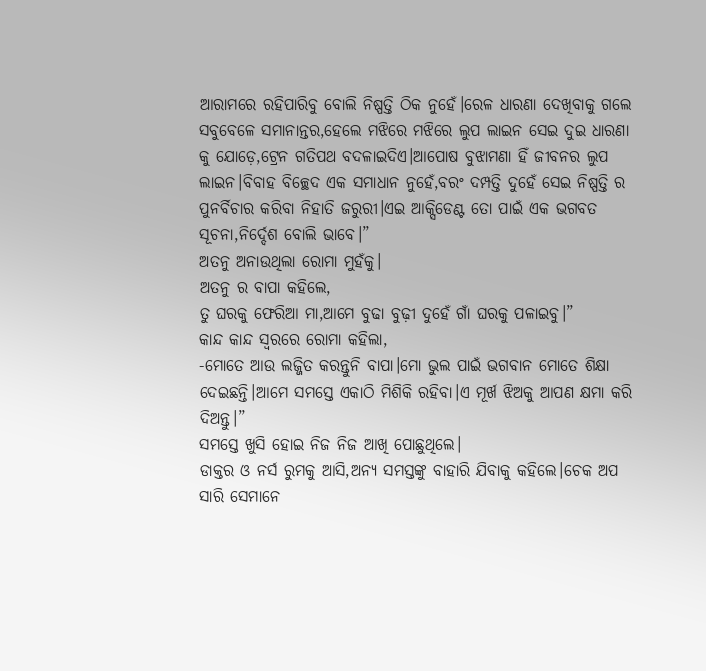ଆରାମରେ ରହିପାରିବୁ ବୋଲି ନିଷ୍ପତ୍ତି ଠିକ ନୁହେଁ।ରେଳ ଧାରଣା ଦେଖିବାକୁ ଗଲେ ସବୁବେଳେ ସମାନାନ୍ତର,ହେଲେ ମଝିରେ ମଝିରେ ଲୁପ ଲାଇନ ସେଇ ଦୁଇ ଧାରଣା କୁ ଯୋଡ଼େ,ଟ୍ରେନ ଗତିପଥ ବଦଳାଇଦିଏ।ଆପୋଷ ବୁଝାମଣା ହିଁ ଜୀବନର ଲୁପ ଲାଇନ।ବିବାହ ବିଚ୍ଛେଦ ଏକ ସମାଧାନ ନୁହେଁ,ବରଂ ଦମ୍ପତ୍ତି ଦୁହେଁ ସେଇ ନିଷ୍ପତ୍ତି ର ପୁନର୍ବିଚାର କରିବା ନିହାତି ଜରୁରୀ।ଏଇ ଆକ୍ସିଡେଣ୍ଟ ତୋ ପାଇଁ ଏକ ଭଗବତ ସୂଚନା,ନିର୍ଦ୍ଦେଶ ବୋଲି ଭାବେ।”
ଅତନୁ ଅନାଉଥିଲା ରୋମା ମୁହଁକୁ।
ଅତନୁ ର ବାପା କହିଲେ,
ତୁ ଘରକୁ ଫେରିଆ ମା,ଆମେ ବୁଢା ବୁଢ଼ୀ ଦୁହେଁ ଗାଁ ଘରକୁ ପଳାଇବୁ।”
କାନ୍ଦ କାନ୍ଦ ସ୍ୱରରେ ରୋମା କହିଲା,
-ମୋତେ ଆଉ ଲଜ୍ଜିତ କରନ୍ତୁନି ବାପା।ମୋ ଭୁଲ ପାଇଁ ଭଗବାନ ମୋତେ ଶିକ୍ଷା ଦେଇଛନ୍ତି।ଆମେ ସମସ୍ତେ ଏକାଠି ମିଶିକି ରହିବା।ଏ ମୂର୍ଖ ଝିଅକୁ ଆପଣ କ୍ଷମା କରି ଦିଅନ୍ତୁ।”
ସମସ୍ତେ ଖୁସି ହୋଇ ନିଜ ନିଜ ଆଖି ପୋଛୁଥିଲେ।
ଡାକ୍ତର ଓ ନର୍ସ ରୁମକୁ ଆସି,ଅନ୍ୟ ସମସ୍ତଙ୍କୁ ବାହାରି ଯିବାକୁ କହିଲେ।ଚେକ ଅପ ସାରି ସେମାନେ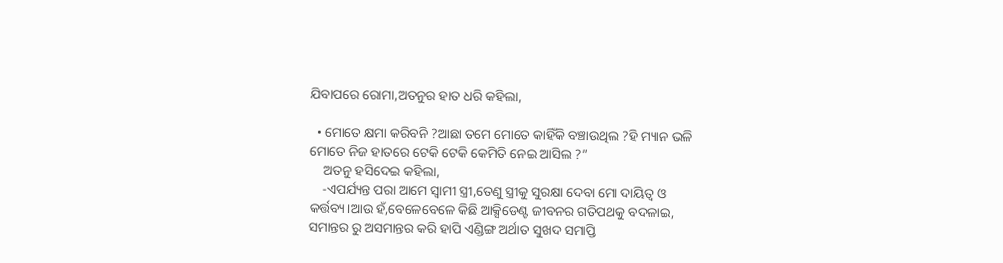ଯିବାପରେ ରୋମା,ଅତନୁର ହାତ ଧରି କହିଲା,

  • ମୋତେ କ୍ଷମା କରିବନି ?ଆଛା ତମେ ମୋତେ କାହିଁକି ବଞ୍ଚାଉଥିଲ ?ହି ମ୍ୟାନ ଭଳି ମୋତେ ନିଜ ହାତରେ ଟେକି ଟେକି କେମିତି ନେଇ ଆସିଲ ?”
    ଅତନୁ ହସିଦେଇ କହିଲା,
    -ଏପର୍ଯ୍ୟନ୍ତ ପରା ଆମେ ସ୍ୱାମୀ ସ୍ତ୍ରୀ,ତେଣୁ ସ୍ତ୍ରୀକୁ ସୁରକ୍ଷା ଦେବା ମୋ ଦାୟିତ୍ୱ ଓ କର୍ତ୍ତବ୍ୟ।ଆଉ ହଁ,ବେଳେବେଳେ କିଛି ଆକ୍ସିଡେଣ୍ଟ ଜୀବନର ଗତିପଥକୁ ବଦଳାଇ, ସମାନ୍ତର ରୁ ଅସମାନ୍ତର କରି ହାପି ଏଣ୍ଡିଙ୍ଗ ଅର୍ଥାତ ସୁଖଦ ସମାପ୍ତି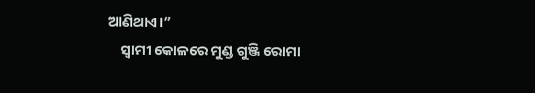ଆଣିଥାଏ।”
    ସ୍ୱାମୀ କୋଳରେ ମୁଣ୍ଡ ଗୁଞ୍ଜି ରୋମା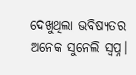ଦେଖୁଥିଲା ଭବିଷ୍ୟତର ଅନେକ ସୁନେଲି ସ୍ୱପ୍ନ।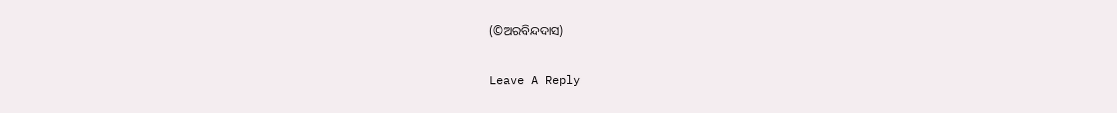(©ଅରବିନ୍ଦଦାସ)

Leave A Reply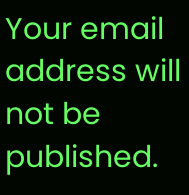Your email address will not be published.